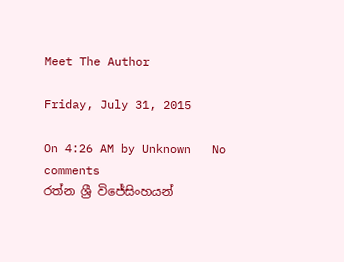Meet The Author

Friday, July 31, 2015

On 4:26 AM by Unknown   No comments
රත්න ශ්‍රී විජේසිංහයන්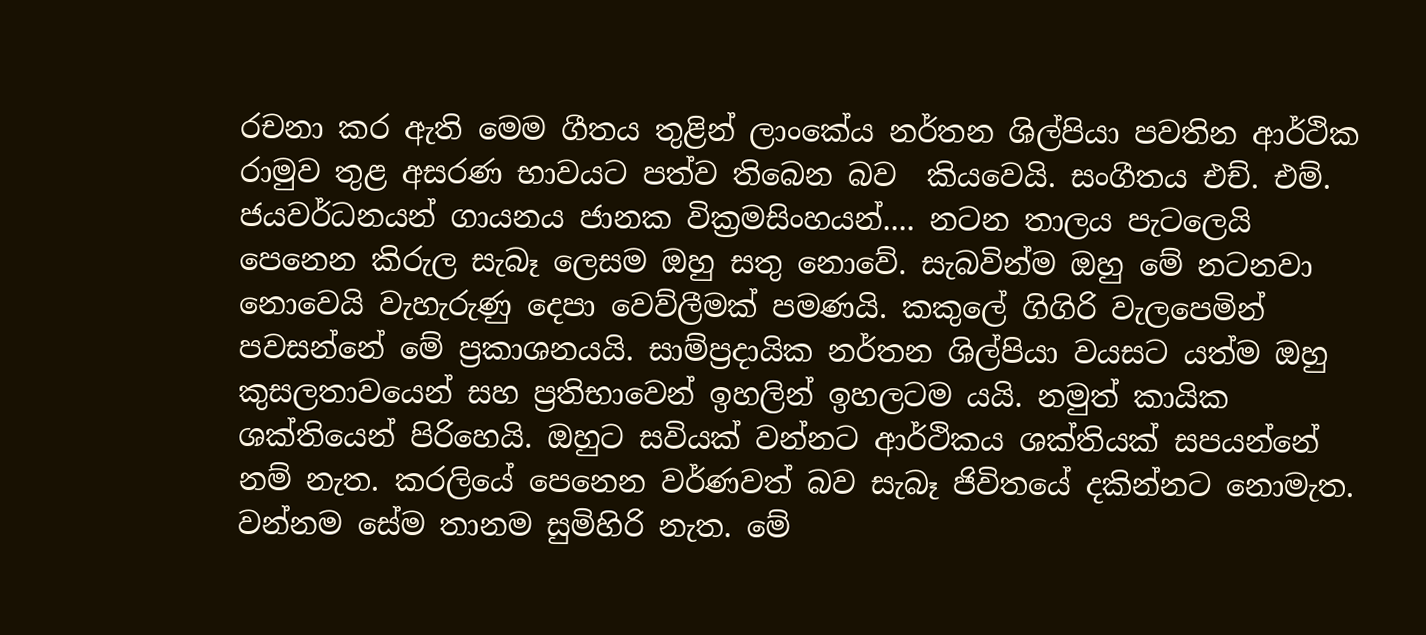රචනා කර ඇති මෙම ගීතය තුළින් ලාංකේය නර්තන ශිල්පියා පවතින ආර්ථික රාමුව තුළ අසරණ භාවයට පත්ව තිබෙන බව  කියවෙයි. සංගීතය එච්. එම්. ජයවර්ධනයන් ගායනය ජානක වික්‍රමසිංහයන්.... නටන තාලය පැටලෙයි පෙනෙන කිරුල සැබෑ ලෙසම ඔහු සතු නොවේ. සැබවින්ම ඔහු මේ නටනවා නොවෙයි වැහැරුණු දෙපා වෙව්ලීමක් පමණයි. කකුලේ ගිගිරි වැලපෙමින් පවසන්නේ මේ ප්‍රකාශනයයි. සාම්ප්‍රදායික නර්තන ශිල්පියා වයසට යත්ම ඔහු කුසලතාවයෙන් සහ ප්‍රතිභාවෙන් ඉහලින් ඉහලටම යයි. නමුත් කායික ශක්තියෙන් පිරිහෙයි. ඔහුට සවියක් වන්නට ආර්ථිකය ශක්තියක් සපයන්නේ නම් නැත. කරලියේ පෙනෙන වර්ණවත් බව සැබෑ ජිවිතයේ දකින්නට නොමැත. වන්නම සේම තානම සුමිහිරි නැත. මේ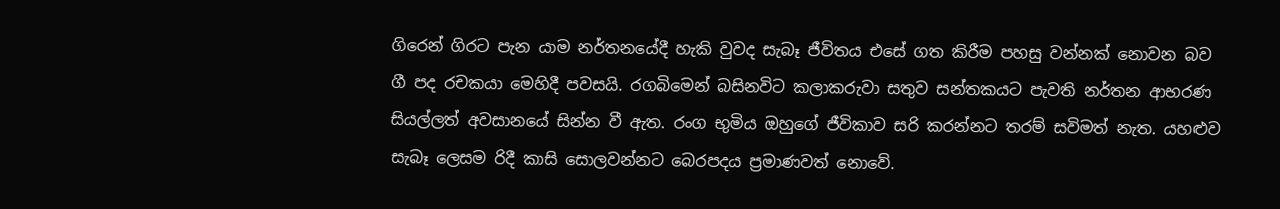ගිරෙන් ගිරට පැන යාම නර්තනයේදී හැකි වුවද සැබෑ ජීවිතය එසේ ගත කිරීම පහසු වන්නක් නොවන බව ගී පද රචකයා මෙහිදී පවසයි. රගබිමෙන් බසිනවිට කලාකරුවා සතුව සන්තකයට පැවති නර්තන ආභරණ සියල්ලත් අවසානයේ සින්න වී ඇත. රංග භුමිය ඔහුගේ ජීවිකාව සරි කරන්නට තරම් සවිමත් නැත. යහළුව සැබෑ ලෙසම රිදී කාසි සොලවන්නට බෙරපදය ප්‍රමාණවත් නොවේ.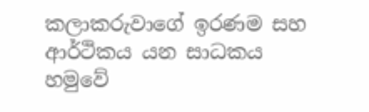කලාකරුවාගේ ඉරණම සහ ආර්ථිකය යන සාධකය හමුවේ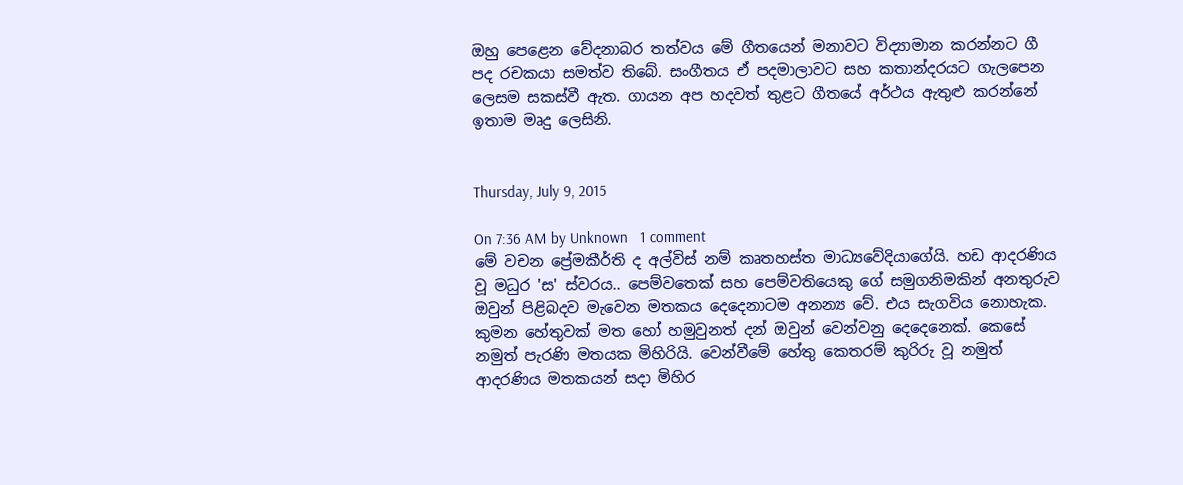ඔහු පෙළෙන වේදනාබර තත්වය මේ ගීතයෙන් මනාවට විද්‍යාමාන කරන්නට ගී පද රචකයා සමත්ව තිබේ. සංගීතය ඒ පදමාලාවට සහ කතාන්දරයට ගැලපෙන ලෙසම සකස්වී ඇත. ගායන අප හදවත් තුළට ගීතයේ අර්ථය ඇතුළු කරන්නේ ඉතාම මෘදු ලෙසිනි.


Thursday, July 9, 2015

On 7:36 AM by Unknown   1 comment
මේ වචන ප්‍රේමකීර්ති ද අල්විස් නම් කෘතහස්ත මාධ්‍යවේදියාගේයි. හඩ ආදරණිය වූ මධුර 'ස' ස්වරය.. පෙම්වතෙක් සහ පෙම්වතියෙකු ගේ සමුගනිමකින් අනතුරුව ඔවුන් පිළිබදව මැවෙන මතකය දෙදෙනාටම අනන්‍ය වේ. එය සැගවිය නොහැක. කුමන හේතුවක් මත හෝ හමුවුනත් දන් ඔවුන් වෙන්වනු දෙදෙනෙක්. කෙසේ නමුත් පැරණි මතයක මිහිරියි. වෙන්වීමේ හේතු කෙතරම් කුරිරු වූ නමුත් ආදරණිය මතකයන් සදා මිහිර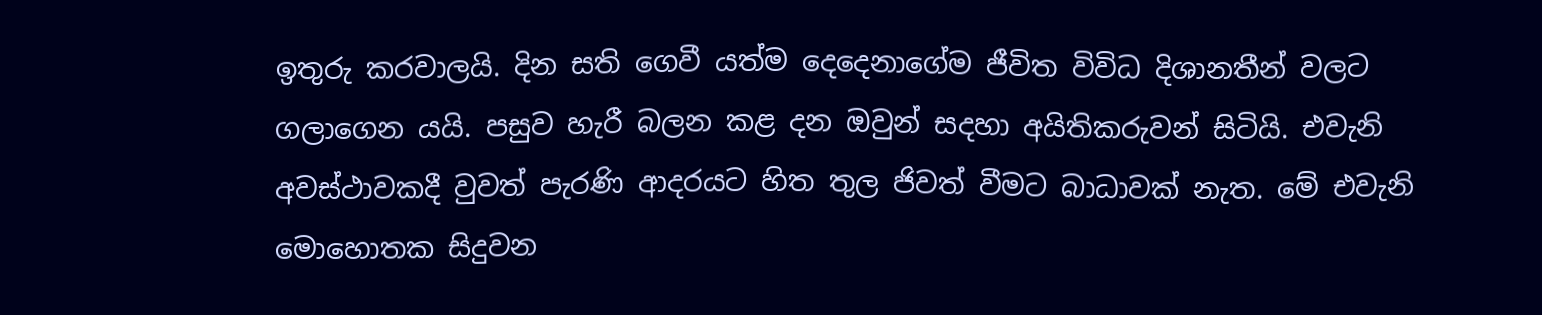ඉතුරු කරවාලයි. දින සති ගෙවී යත්ම දෙදෙනාගේම ජීවිත විවිධ දිශානතීන් වලට ගලාගෙන යයි. පසුව හැරී බලන කළ දන ඔවුන් සදහා අයිතිකරුවන් සිටියි. එවැනි අවස්ථාවකදී වුවත් පැරණි ආදරයට හිත තුල ජිවත් වීමට බාධාවක් නැත. මේ එවැනි මොහොතක සිදුවන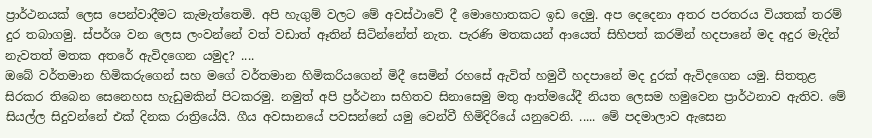ප්‍රාර්ථනයක් ලෙස පෙන්වාදීමට කැමැත්තෙමි. අපි හැගුම් වලට මේ අවස්ථාවේ දී මොහොතකට ඉඩ දෙමු. අප දෙදෙනා අතර පරතරය වියතක් තරම් දුර තබාගමු. ස්පර්ශ වන ලෙස ලංවන්නේ වත් වඩාත් ඈතින් සිටින්නේත් නැත. පැරණි මතකයන් ආයෙත් සිහිපත් කරමින් හදපානේ මද අදුර මැදින් නැවතත් මතක අතරේ ඇවිදගෙන යමුද? ....
ඔබේ වර්තමාන හිමිකරුගෙන් සහ මගේ වර්තමාන හිමිකරියගෙන් මිදී සෙමින් රහසේ ඇවිත් හමුවී හදපානේ මද දුරක් ඇවිදගෙන යමු. සිතතුළ සිරකර තිබෙන සෙනෙහස හැඩුමකින් පිටකරමු. නමුත් අපි ප්‍රර්ථනා සහිතව සිනාසෙමු මතු ආත්මයේදී නියත ලෙසම හමුවෙන ප්‍රාර්ථනාව ඇතිව. මේ සියල්ල සිදුවන්නේ එක් දිනක රාත්‍රියේයි. ගීය අවසානයේ පවසන්නේ යමු වෙන්වී හිමිදිරියේ යනුවෙනි. ..... මේ පදමාලාව ඇසෙන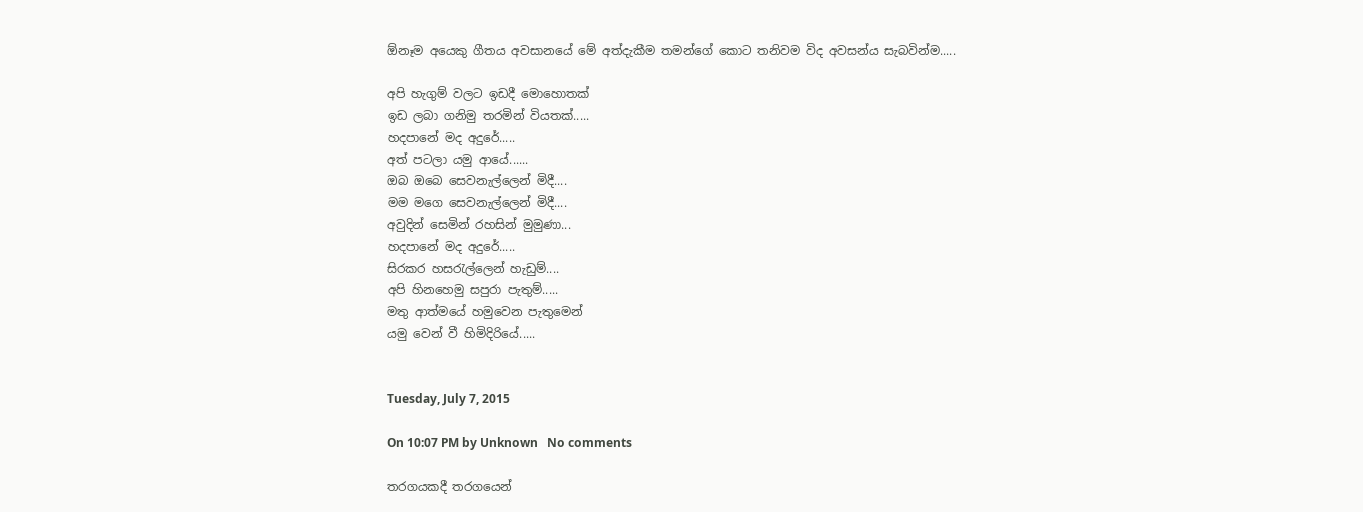ඕනෑම අයෙකු ගීතය අවසානයේ මේ අත්දැකීම තමන්ගේ කොට තනිවම විද අවසන්ය සැබවින්ම.....

අපි හැගුම් වලට ඉඩදී මොහොතක්‌
ඉඩ ලබා ගනිමු තරමින් වියතක්‌.....
හදපානේ මද අදුරේ.....
අත් පටලා යමු ආයේ......
ඔබ ඔබෙ සෙවනැල්ලෙන් මිදී....
මම මගෙ සෙවනැල්ලෙන් මිදී....
අවුදින් සෙමින් රහසින් මුමුණා...
හදපානේ මද අදුරේ.....
සිරකර හසරැල්ලෙන් හැඩුම්....
අපි හිනහෙමු සපුරා පැතුම්.....
මතු ආත්මයේ හමුවෙන පැතුමෙන්
යමු වෙන් වී හිමිදිරියේ.....


Tuesday, July 7, 2015

On 10:07 PM by Unknown   No comments

තරගයකදී තරගයෙන්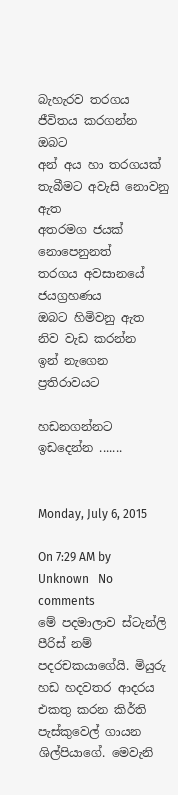බැහැරව තරගය ජීවිතය කරගන්න ඔබට
අන් අය හා තරගයක් තැබීමට අවැසි නොවනු ඇත
අතරමග ජයක් නොපෙනුනත්
තරගය අවසානයේ ජයග්‍රහණය
ඔබට හිමිවනු ඇත
නිව වැඩ කරන්න
ඉන් නැගෙන
ප්‍රතිරාවයට

හඩනගන්නට ඉඩදෙන්න .......


Monday, July 6, 2015

On 7:29 AM by Unknown   No comments
මේ පදමාලාව ස්ටැන්ලි පීරිස් නම් පදරචකයාගේයි. මියුරු හඩ හදවතර ආදරය එකතු කරන කිර්ති පැස්කුවෙල් ගායන ශිල්පියාගේ. මෙවැනි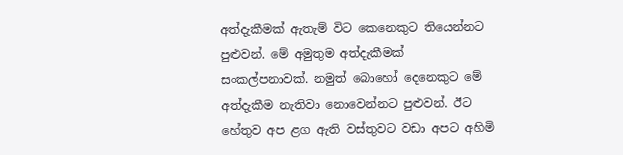අත්දැකීමක් ඇතැම් විට කෙනෙකුට තියෙන්නට පුළුවන්. මේ අමුතුම අත්දැකීමක් සංකල්පනාවක්. නමුත් බොහෝ දෙනෙකුට මේ අත්දැකීම නැතිවා නොවෙන්නට පුළුවන්. ඊට හේතුව අප ළග ඇති වස්තුවට වඩා අපට අහිමි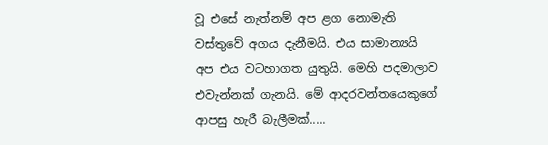වූ එසේ නැත්නම් අප ළග නොමැති වස්තුවේ අගය දැනීමයි. එය සාමාන්‍යයි අප එය වටහාගත යුතුයි. මෙහි පදමාලාව එවැන්නක් ගැනයි. මේ ආදරවන්තයෙකුගේ ආපසු හැරී බැලීමක්.....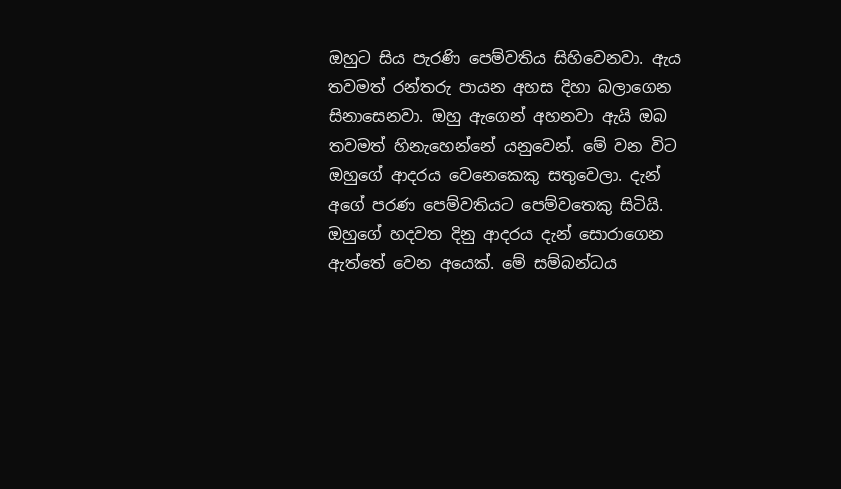ඔහුට සිය පැරණි පෙම්වතිය සිහිවෙනවා. ඇය තවමත් රන්තරු පායන අහස දිහා බලාගෙන සිනාසෙනවා. ඔහු ඇගෙන් අහනවා ඇයි ඔබ තවමත් හිනැහෙන්නේ යනුවෙන්. මේ වන විට ඔහුගේ ආදරය වෙනෙකෙකු සතුවෙලා. දැන් අගේ පරණ පෙම්වතියට පෙම්වතෙකු සිටියි. ඔහුගේ හදවත දිනු ආදරය දැන් සොරාගෙන ඇත්තේ වෙන අයෙක්. මේ සම්බන්ධය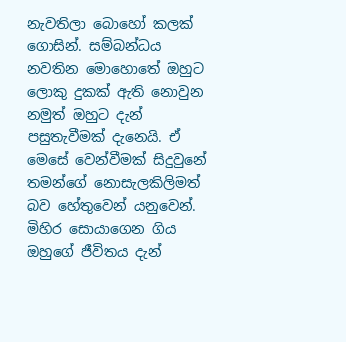නැවතිලා බොහෝ කලක් ගොසින්. සම්බන්ධය නවතින මොහොතේ ඔහුට ලොකු දුකක් ඇති නොවුන නමුත් ඔහුට දැන් පසුතැවීමක් දැනෙයි. ඒ මෙසේ වෙන්වීමක් සිදුවුනේ තමන්ගේ නොසැලකිලිමත් බව හේතුවෙන් යනුවෙන්. මිහිර සොයාගෙන ගිය ඔහුගේ ජීවිතය දැන්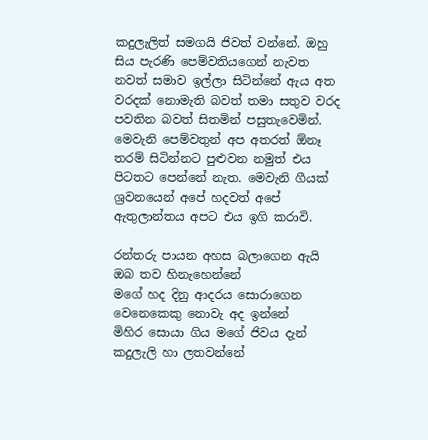කදුලැලිත් සමගයි ජිවත් වන්නේ. ඔහු සිය පැරණි පෙම්වතියගෙන් නැවත නවත් සමාව ඉල්ලා සිටින්නේ ඇය අත වරදක් නොමැති බවත් තමා සතුව වරද පවතින බවත් සිතමින් පසුතැවෙමින්. මෙවැනි පෙම්වතුන් අප අතරත් ඕනෑ තරම් සිටින්නට පුළුවන නමුත් එය පිටතට පෙන්නේ නැත. මෙවැනි ගීයක් ශ්‍රවනයෙන් අපේ හදවත් අපේ ඇතුලාන්තය අපට එය ඉගි කරාවි.

රන්තරු පායන අහස බලාගෙන ඇයි ඔබ තව හිනැහෙන්නේ
මගේ හද දිනු ආදරය සොරාගෙන වෙනෙකෙකු නොවැ අද ඉන්නේ
මිහිර සොයා ගිය මගේ ජිවය දැන් කදුලැලි හා ලතවන්නේ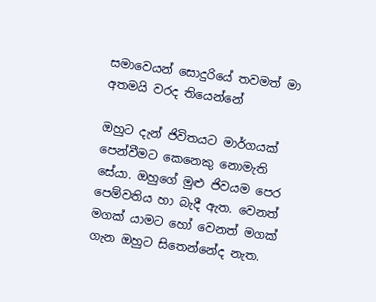සමාවෙයන් සොදුරියේ තවමත් මා අතමයි වරද තියෙන්නේ

ඔහුට දැන් ජිවිතයට මාර්ගයක් පෙන්වීමට කෙනෙකු නොමැති සේයා. ඔහුගේ මුළු ජිවයම පෙර පෙම්වතිය හා බැදී ඇත. වෙනත් මගක් යාමට හෝ වෙනත් මගක් ගැන ඔහුට සිතෙන්නේද නැත.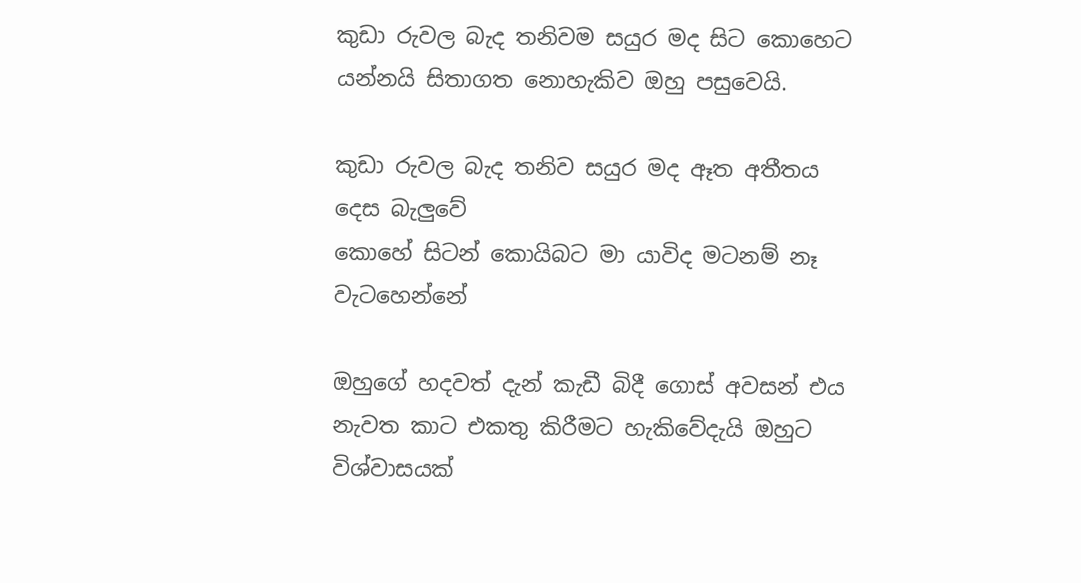කුඩා රුවල බැද තනිවම සයුර මද සිට කොහෙට යන්නයි සිතාගත නොහැකිව ඔහු පසුවෙයි.

කුඩා රුවල බැද තනිව සයුර මද ඈත අතීතය දෙස බැලුවේ
කොහේ සිටන් කොයිබට මා යාවිද මටනම් නෑ වැටහෙන්නේ

ඔහුගේ හදවත් දැන් කැඩී බිදී ගොස් අවසන් එය නැවත කාට එකතු කිරීමට හැකිවේදැයි ඔහුට විශ්වාසයක්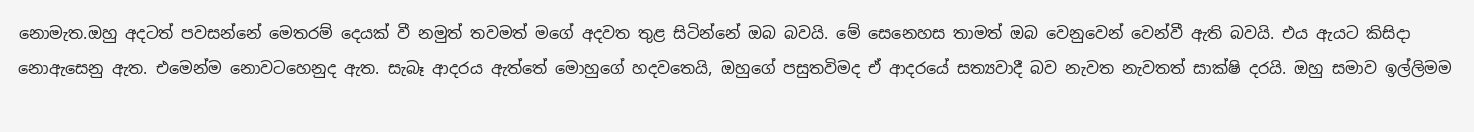නොමැත.ඔහු අදටත් පවසන්නේ මෙතරම් දෙයක් වී නමුත් තවමත් මගේ අදවත තුළ සිටින්නේ ඔබ බවයි. මේ සෙනෙහස තාමත් ඔබ වෙනුවෙන් වෙන්වී ඇති බවයි. එය ඇයට කිසිදා නොඇසෙනු ඇත. එමෙන්ම නොවටහෙනුද ඇත. සැබෑ ආදරය ඇත්තේ මොහුගේ හදවතෙයි, ඔහුගේ පසුතවිමද ඒ ආදරයේ සත්‍යවාදී බව නැවත නැවතත් සාක්ෂි දරයි. ඔහු සමාව ඉල්ලිමම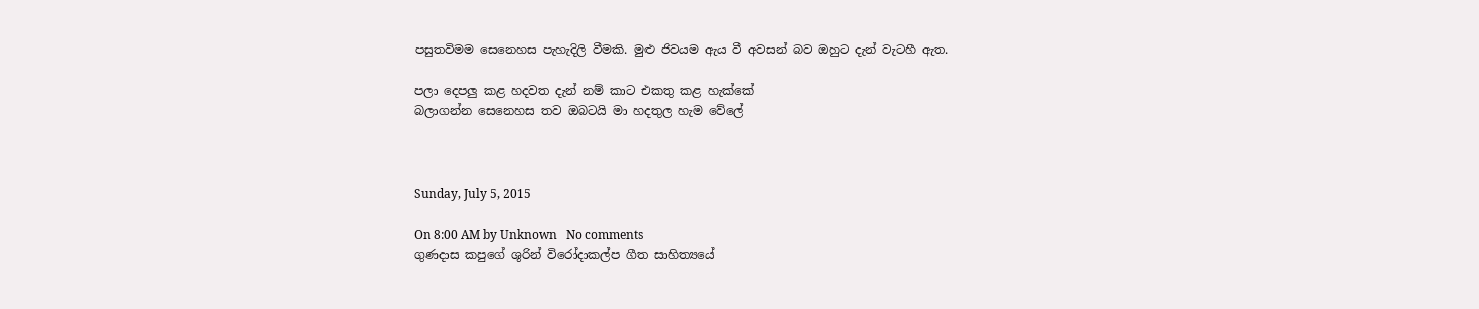පසුතවිමම සෙනෙහස පැහැදිලි වීමකි. මුළු ජිවයම ඇය වී අවසන් බව ඔහුට දැන් වැටහී ඇත.

පලා දෙපලු කළ හදවත දැන් නම් කාට එකතු කළ හැක්කේ
බලාගන්න සෙනෙහස තව ඔබටයි මා හදතුල හැම වේලේ



Sunday, July 5, 2015

On 8:00 AM by Unknown   No comments
ගුණදාස කපුගේ ශුරින් විරෝදාකල්ප ගීත සාහිත්‍යයේ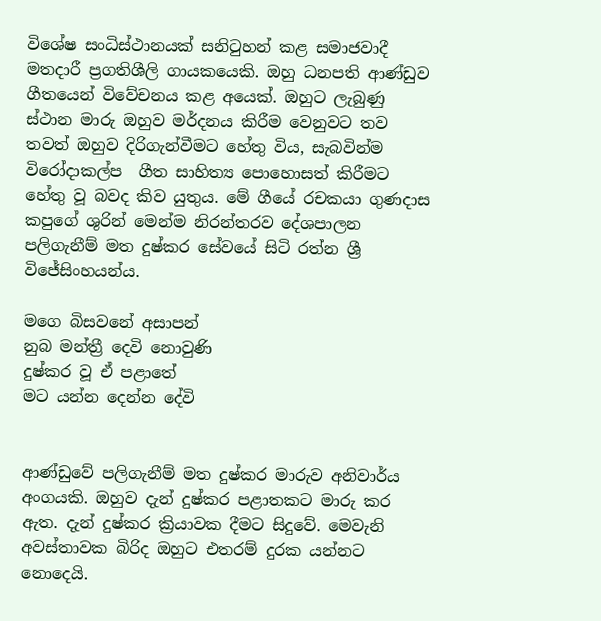විශේෂ සංධිස්ථානයක් සනිටුහන් කළ සමාජවාදී මතදාරී ප්‍රගතිශීලි ගායකයෙකි. ඔහු ධනපති ආණ්ඩුව ගීතයෙන් විවේචනය කළ අයෙක්. ඔහුට ලැබුණු ස්ථාන මාරු ඔහුව මර්දනය කිරීම වෙනුවට තව තවත් ඔහුව දිරිගැන්වීමට හේතු විය, සැබවින්ම විරෝදාකල්ප  ගීත සාහිත්‍ය පොහොසත් කිරීමට හේතු වූ බවද කිව යුතුය. මේ ගීයේ රචකයා ගුණදාස කපුගේ ශුරින් මෙන්ම නිරන්තරව දේශපාලන පලිගැනීම් මත දුෂ්කර සේවයේ සිටි රත්න ශ්‍රී විජේසිංහයන්ය.

මගෙ බිසවනේ අසාපන්
නුබ මන්ත්‍රී දෙවි නොවුණි
දුෂ්කර වූ ඒ පළාතේ
මට යන්න දෙන්න දේවි


ආණ්ඩුවේ පලිගැනීම් මත දුෂ්කර මාරුව අනිවාර්ය අංගයකි. ඔහුව දැන් දුෂ්කර පළාතකට මාරු කර ඇත. දැන් දුෂ්කර ක්‍රියාවක දීමට සිදුවේ. මෙවැනි අවස්තාවක බිරිද ඔහුට එතරම් දුරක යන්නට නොදෙයි.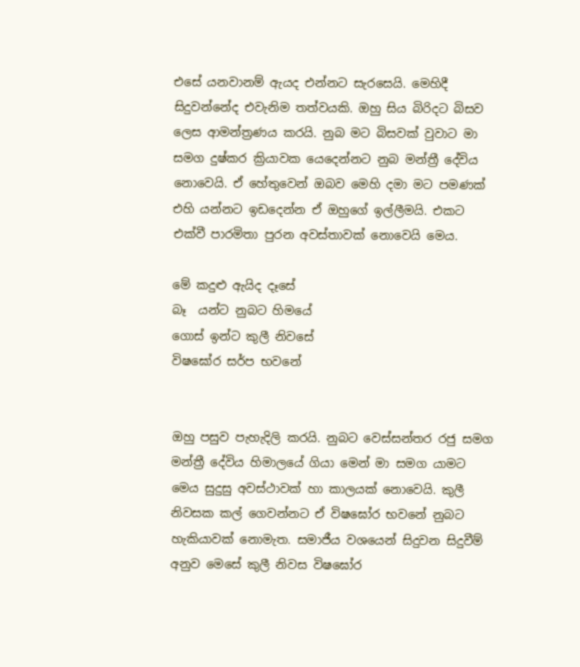එසේ යනවානම් ඇයද එන්නට සැරසෙයි. මෙහිදී සිදුවන්නේද එවැනිම තත්වයකි. ඔහු සිය බිරිදට බිසව ලෙස ආමන්ත්‍රණය කරයි. නුබ මට බිසවක් වුවාට මා සමග දුෂ්කර ක්‍රියාවක යෙදෙන්නට නුබ මන්ත්‍රී දේවිය නොවෙයි. ඒ හේතුවෙන් ඔබව මෙහි දමා මට පමණක් එහි යන්නට ඉඩදෙන්න ඒ ඔහුගේ ඉල්ලීමයි. එකට එක්වී පාරමිතා පුරන අවස්තාවක් නොවෙයි මෙය.

මේ කදුළු ඇයිද දෑසේ
බෑ  යන්ට නුබට හිමයේ
ගොස් ඉන්ට කුලී නිවසේ
විෂඝෝර සර්ප භවනේ


ඔහු පසුව පැහැදිලි කරයි. නුබට වෙස්සන්තර රජු සමග මන්ත්‍රී දේවිය හිමාලයේ ගියා මෙන් මා සමග යාමට මෙය සුදුසු අවස්ථාවක් හා කාලයක් නොවෙයි. කුලී නිවසක කල් ගෙවන්නට ඒ විෂඝෝර භවනේ නුබට හැකියාවක් නොමැත. සමාජීය වශයෙන් සිදුවන සිදුවීම් අනුව මෙසේ කුලී නිවස විෂඝෝර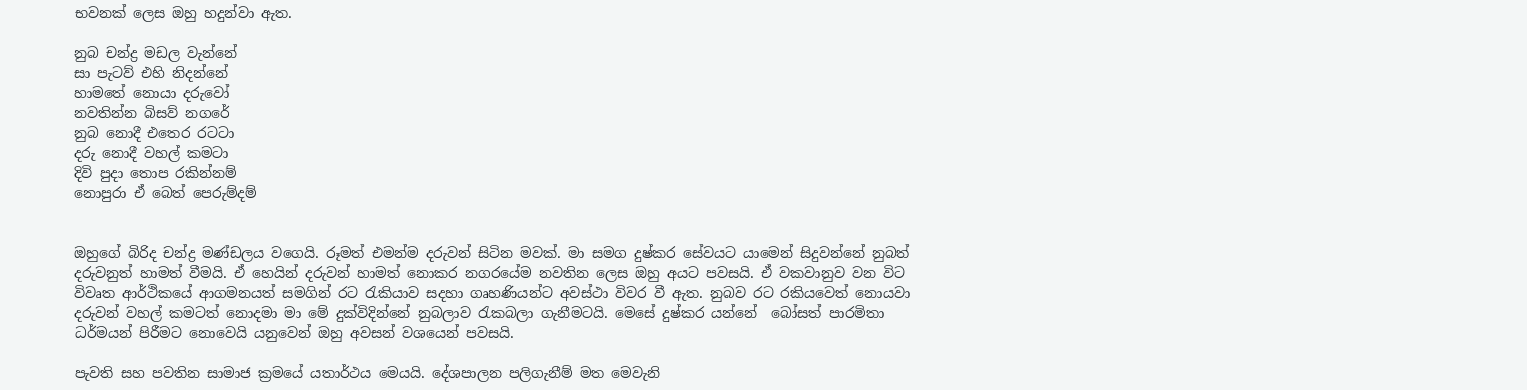භවනක් ලෙස ඔහු හදුන්වා ඇත.

නුබ චන්ද්‍ර මඩල වැන්නේ
සා පැටව් එහි නිදන්නේ
හාමතේ නොයා දරුවෝ
නවතින්න බිසව් නගරේ
නුබ නොදී එතෙර රටටා
දරු නොදී වහල් කමටා
දිවි පුදා තොප රකින්නම්
නොපුරා ඒ බෙත් පෙරුම්දම්


ඔහුගේ බිරිද චන්ද්‍ර මණ්ඩලය වගෙයි. රූමත් එමන්ම දරුවන් සිටින මවක්. මා සමග දුෂ්කර සේවයට යාමෙන් සිදුවන්නේ නුබත් දරුවනුත් හාමත් වීමයි. ඒ හෙයින් දරුවන් හාමත් නොකර නගරයේම නවතින ලෙස ඔහු අයට පවසයි. ඒ වකවානුව වන විට විවෘත ආර්ථිකයේ ආගමනයත් සමගින් රට රැකියාව සදහා ගෘහණියන්ට අවස්ථා විවර වී ඇත. නුබව රට රකියවෙත් නොයවා දරුවන් වහල් කමටත් නොදමා මා මේ දුක්විදින්නේ නුබලාව රැකබලා ගැනීමටයි. මෙසේ දුෂ්කර යන්නේ  බෝසත් පාරමිතා ධර්මයන් පිරීමට නොවෙයි යනුවෙන් ඔහු අවසන් වශයෙන් පවසයි.

පැවති සහ පවතින සාමාජ ක්‍රමයේ යතාර්ථය මෙයයි. දේශපාලන පලිගැනීම් මත මෙවැනි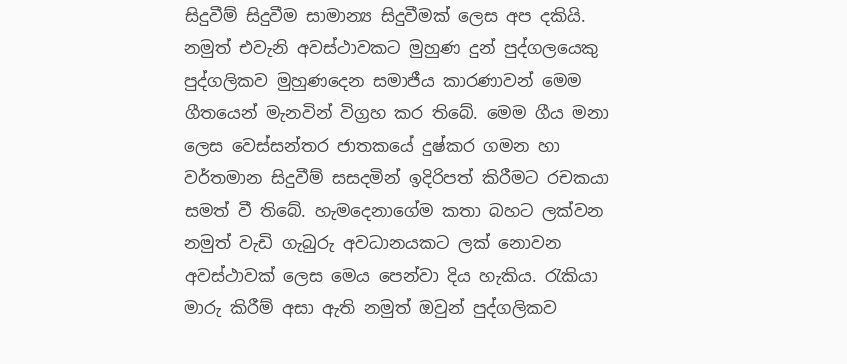සිදුවීම් සිදුවීම සාමාන්‍ය සිදුවීමක් ලෙස අප දකියි. නමුත් එවැනි අවස්ථාවකට මුහුණ දුන් පුද්ගලයෙකු පුද්ගලිකව මුහුණදෙන සමාජීය කාරණාවන් මෙම ගීතයෙන් මැනවින් විග්‍රහ කර තිබේ. මෙම ගීය මනා ලෙස වෙස්සන්තර ජාතකයේ දුෂ්කර ගමන හා වර්තමාන සිදුවීම් සසදමින් ඉදිරිපත් කිරීමට රචකයා සමත් වී තිබේ. හැමදෙනාගේම කතා බහට ලක්වන නමුත් වැඩි ගැබුරු අවධානයකට ලක් නොවන අවස්ථාවක් ලෙස මෙය පෙන්වා දිය හැකිය. රැකියා මාරු කිරීම් අසා ඇති නමුත් ඔවුන් පුද්ගලිකව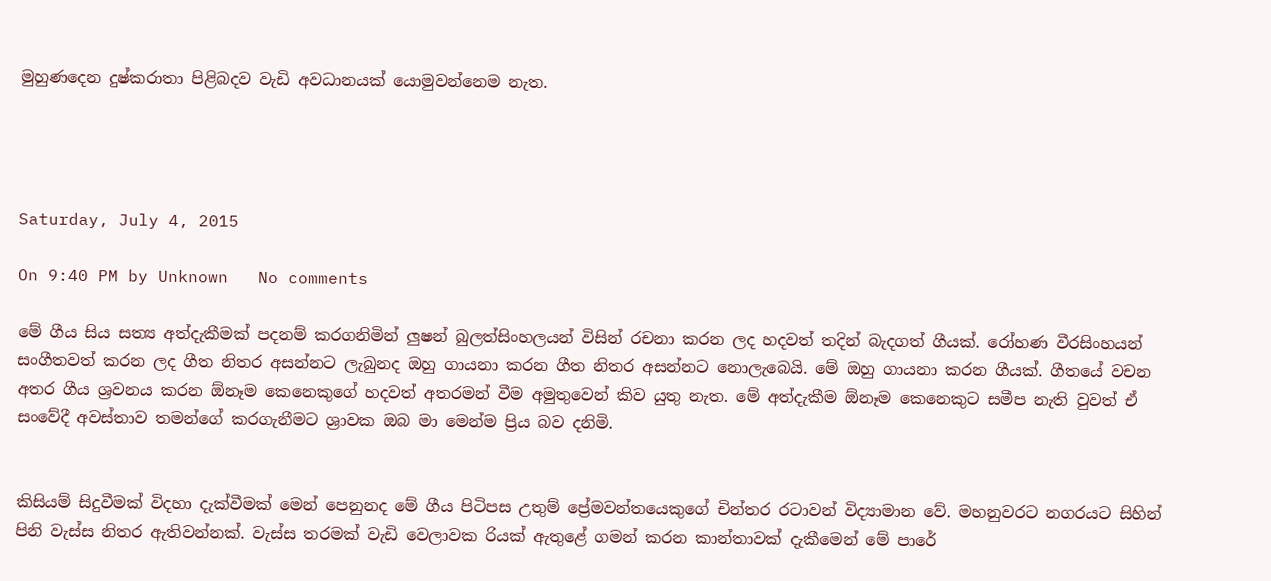මුහුණදෙන දුෂ්කරාතා පිළිබදව වැඩි අවධානයක් යොමුවන්නෙම නැත.




Saturday, July 4, 2015

On 9:40 PM by Unknown   No comments

මේ ගීය සිය සත්‍ය අත්දැකීමක් පදනම් කරගනිමින් ලුෂන් බුලත්සිංහලයන් විසින් රචනා කරන ලද හදවත් තදින් බැදගත් ගීයක්. රෝහණ වීරසිංහයන් සංගීතවත් කරන ලද ගීත නිතර අසන්නට ලැබුනද ඔහු ගායනා කරන ගීත නිතර අසන්නට නොලැබෙයි. මේ ඔහු ගායනා කරන ගීයක්. ගීතයේ වචන අතර ගීය ශ්‍රවනය කරන ඕනෑම කෙනෙකුගේ හදවත් අතරමන් වීම අමුතුවෙන් කිව යුතු නැත. මේ අත්දැකීම ඕනෑම කෙනෙකුට සමීප නැති වුවත් ඒ සංවේදී අවස්තාව තමන්ගේ කරගැනීමට ශ්‍රාවක ඔබ මා මෙන්ම ප්‍රිය බව දනිමි.


කිසියම් සිදුවීමක් විදහා දැක්වීමක් මෙන් පෙනුනද මේ ගීය පිටිපස උතුම් ප්‍රේමවන්තයෙකුගේ චින්තර රටාවන් විද්‍යාමාන වේ. මහනුවරට නගරයට සිහින් පිනි වැස්ස නිතර ඇතිවන්නක්. වැස්ස තරමක් වැඩි වෙලාවක රියක් ඇතුළේ ගමන් කරන කාන්තාවක් දැකීමෙන් මේ පාරේ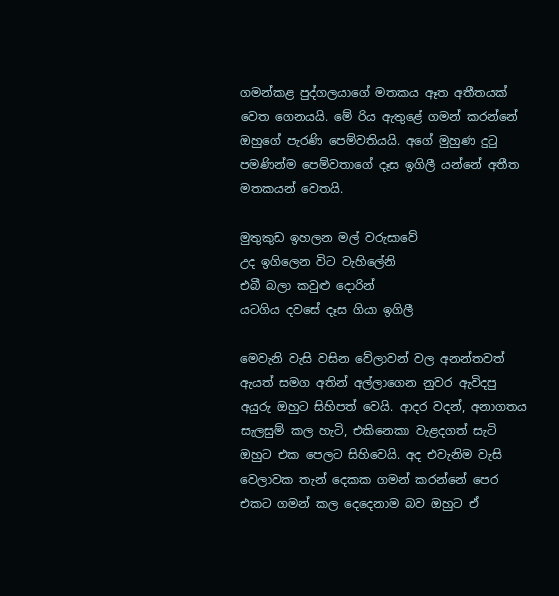ගමන්කළ පුද්ගලයාගේ මතකය ඈත අතීතයක් වෙත ගෙනයයි. මේ රිය ඇතුළේ ගමන් කරන්නේ ඔහුගේ පැරණි පෙම්වතියයි. අගේ මුහුණ දුටු පමණින්ම පෙම්වතාගේ දෑස ඉගිලී යන්නේ අතීත මතකයන් වෙතයි.

මුතුකුඩ ඉහලන මල් වරුසාවේ
උද ඉගිලෙන විට වැහිලේනි
එබී බලා කවුළු දොරින්
යටගිය දවසේ දෑස ගියා ඉගිලී

මෙවැනි වැසි වසින වේලාවන් වල අනන්තවත් ඇයත් සමග අතින් අල්ලාගෙන නුවර ඇවිදපු අයුරු ඔහුට සිහිපත් වෙයි. ආදර වදන්, අනාගතය සැලසුම් කල හැටි, එකිනෙකා වැළදගත් සැටි ඔහුට එක පෙලට සිහිවෙයි. අද එවැනිම වැසි වෙලාවක තැන් දෙකක ගමන් කරන්නේ පෙර එකට ගමන් කල දෙදෙනාම බව ඔහුට ඒ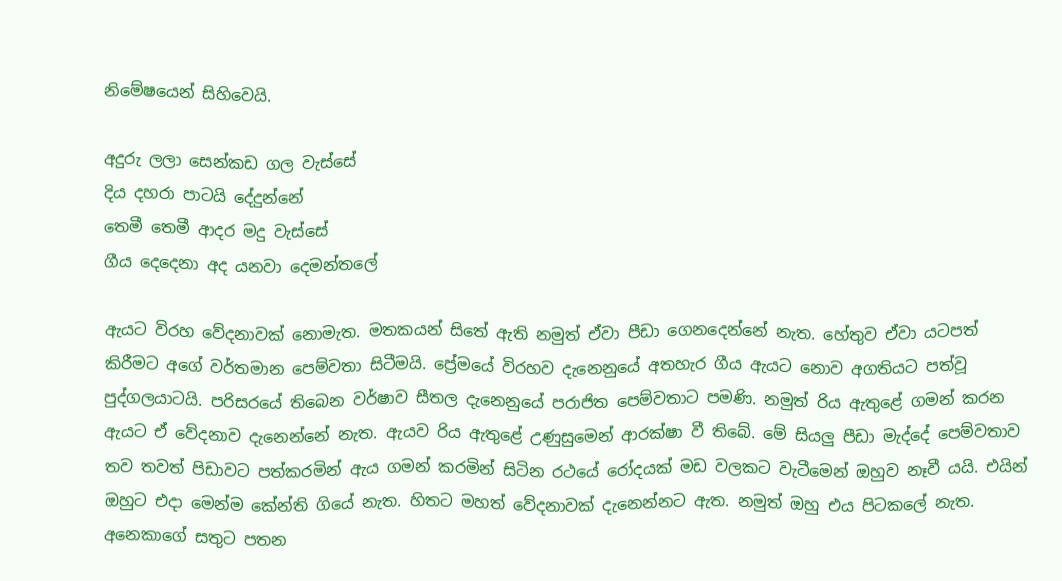නිමේෂයෙන් සිහිවෙයි.

අදුරු ලලා සෙන්කඩ ගල වැස්සේ
දිය දහරා පාටයි දේදුන්නේ
තෙමී තෙමී ආදර මදු වැස්සේ
ගීය දෙදෙනා අද යනවා දෙමන්තලේ

ඇයට විරහ වේදනාවක් නොමැත. මතකයන් සිතේ ඇති නමුත් ඒවා පීඩා ගෙනදෙන්නේ නැත. හේතුව ඒවා යටපත් කිරීමට අගේ වර්තමාන පෙම්වතා සිටීමයි. ප්‍රේමයේ විරහව දැනෙනුයේ අතහැර ගීය ඇයට නොව අගතියට පත්වූ පුද්ගලයාටයි. පරිසරයේ තිබෙන වර්ෂාව සීතල දැනෙනුයේ පරාජිත පෙම්වතාට පමණි. නමුත් රිය ඇතුළේ ගමන් කරන ඇයට ඒ වේදනාව දැනෙන්නේ නැත. ඇයව රිය ඇතුළේ උණුසුමෙන් ආරක්ෂා වී තිබේ. මේ සියලු පීඩා මැද්දේ පෙම්වතාව තව තවත් පිඩාවට පත්කරමින් ඇය ගමන් කරමින් සිටින රථයේ රෝදයක් මඩ වලකට වැටීමෙන් ඔහුව නෑවී යයි. එයින් ඔහුට එදා මෙන්ම කේන්ති ගියේ නැත. හිතට මහත් වේදනාවක් දැනෙන්නට ඇත. නමුත් ඔහු එය පිටකලේ නැත. අනෙකාගේ සතුට පතන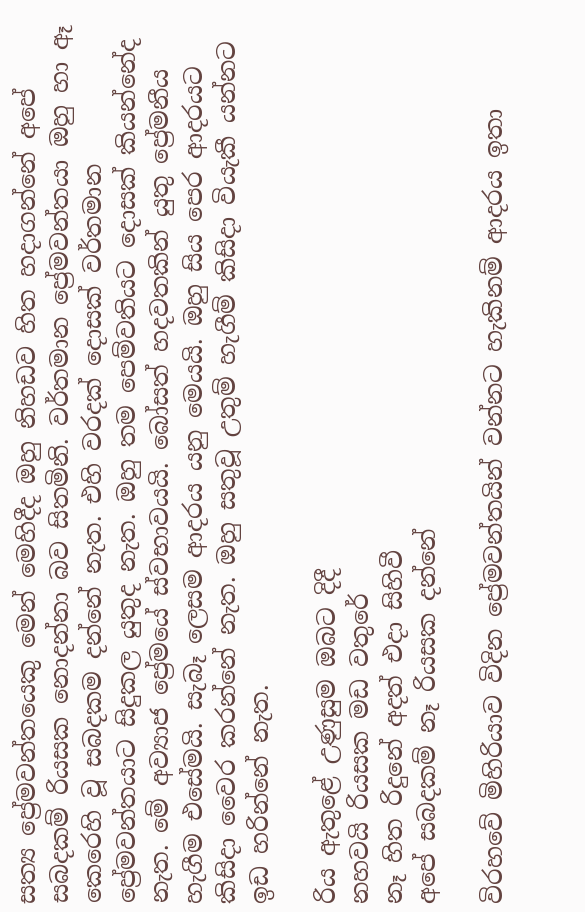සත්‍ය ප්‍රේමවන්තයෙකු මෙන් මෙහිදීද ඔහු නිහඩව හිත හදාගන්නේ අපේ සබදකම් රියසක නොදන්නා බව සිතමිනි. වර්තමාන ප්‍රේමවන්තයා ඔහු හා ඈ කෙරෙහි වූ සබදකම දන්නේ නැත. එහි වරදක් දොසක් වර්තමාන ප්‍රේමවන්තයාට සිදුකල යුතුද නැත. ඔහු තම පෙම්වතියට දොසක් කියන්නේද නැත. මේ අව්‍යාජ ප්‍රේමයේ ස්වභාවයයි. බෝසත් හදවතකින් යුතු ප්‍රේමනීය හැගීම එසේමයි. සැබෑ ලෙසම ආදරය යනු මෙයයි. ඔහු සිය පෙර ආදරයට කිසිදා වෛර කරන්නේ නැත. ඔහු සතුවූ උතුම් හැගීම් කිසිදා වියැකී යන්නට ඉඩ හරින්නේ නැත.

රිය ඇතුළේ උණුසුම ඔබට දිදී
නහවයි රියසක මඩ වතුරේ
නෑ හිත රිදුනේ අදත් එදා සිහිවී
අපේ සබදකම් නෑ රියසක දන්නේ

විරහවේ මිහිරියාව විදින ප්‍රේමවන්තයින් වන්නට හැකිනම් ආදරය ඉතා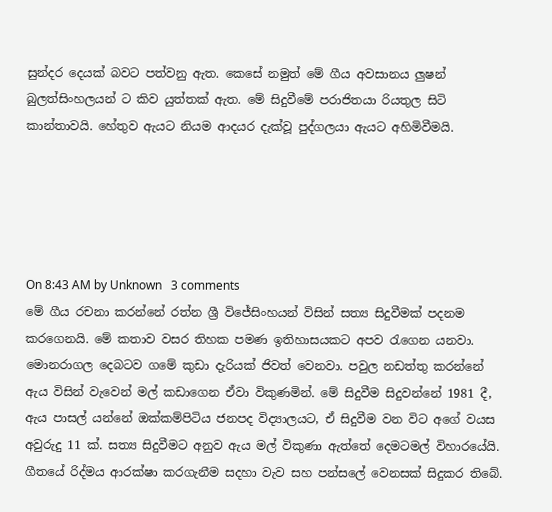සුන්දර දෙයක් බවට පත්වනු ඇත. කෙසේ නමුත් මේ ගීය අවසානය ලුෂන් බුලත්සිංහලයන් ට කිව යුත්තක් ඇත. මේ සිදුවීමේ පරාජිතයා රියතුල සිටි කාන්තාවයි. හේතුව ඇයට නියම ආදයර දැක්වූ පුද්ගලයා ඇයට අහිමිවීමයි.





On 8:43 AM by Unknown   3 comments
මේ ගීය රචනා කරන්නේ රත්න ශ්‍රී විජේසිංහයන් විසින් සත්‍ය සිදුවීමක් පදනම කරගෙනයි. මේ කතාව වසර තිහක පමණ ඉතිහාසයකට අපව රැගෙන යනවා. මොනරාගල දෙබටව ගමේ කුඩා දැරියක් ජිවත් වෙනවා. පවුල නඩත්තු කරන්නේ ඇය විසින් වැවෙන් මල් කඩාගෙන ඒවා විකුණමින්. මේ සිදුවීම සිදුවන්නේ 1981 දී, ඇය පාසල් යන්නේ ඔක්කම්පිටිය ජනපද විද්‍යාලයට, ඒ සිදුවීම වන විට අගේ වයස අවුරුදු 11 ක්. සත්‍ය සිදුවීමට අනුව ඇය මල් විකුණා ඇත්තේ දෙමටමල් විහාරයේයි. ගීතයේ රිද්මය ආරක්ෂා කරගැනීම සදහා වැව සහ පන්සලේ වෙනසක් සිදුකර තිබේ.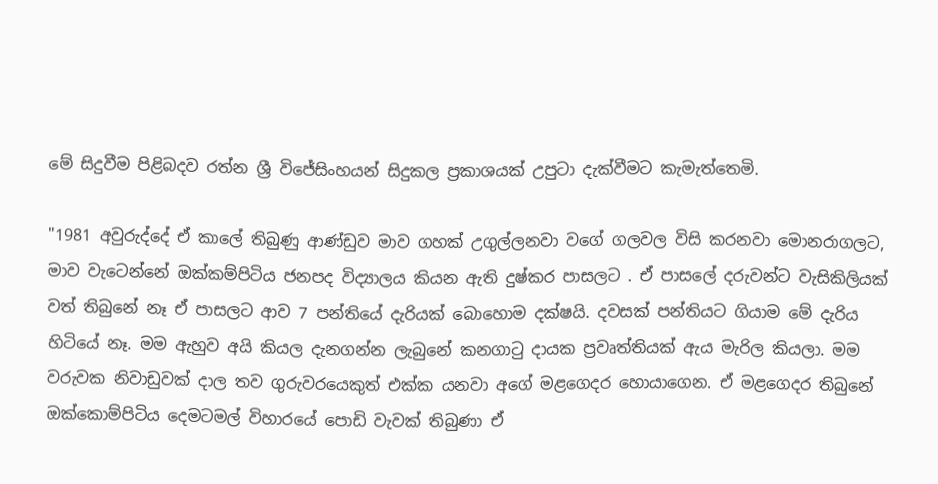මේ සිදුවීම පිළිබදව රත්න ශ්‍රී විජේසිංහයන් සිදුකල ප්‍රකාශයක් උපුටා දැක්වීමට කැමැත්තෙමි.

"1981 අවුරුද්දේ ඒ කාලේ තිබුණු ආණ්ඩුව මාව ගහක් උගුල්ලනවා වගේ ගලවල විසි කරනවා මොනරාගලට, මාව වැටෙන්නේ ඔක්කම්පිටිය ජනපද විද්‍යාලය කියන ඇති දුෂ්කර පාසලට . ඒ පාසලේ දරුවන්ට වැසිකිලියක් වත් තිබුනේ නෑ ඒ පාසලට ආව 7 පන්තියේ දැරියක් බොහොම දක්ෂයි. දවසක් පන්තියට ගියාම මේ දැරිය හිටියේ නෑ. මම ඇහුව අයි කියල දැනගන්න ලැබුනේ කනගාටු දායක ප්‍රවෘත්තියක් ඇය මැරිල කියලා. මම වරුවක නිවාඩුවක් දාල තව ගුරුවරයෙකුත් එක්ක යනවා අගේ මළගෙදර හොයාගෙන. ඒ මළගෙදර තිබුනේ ඔක්කොම්පිටිය දෙමටමල් විහාරයේ පොඩි වැවක් තිබුණා ඒ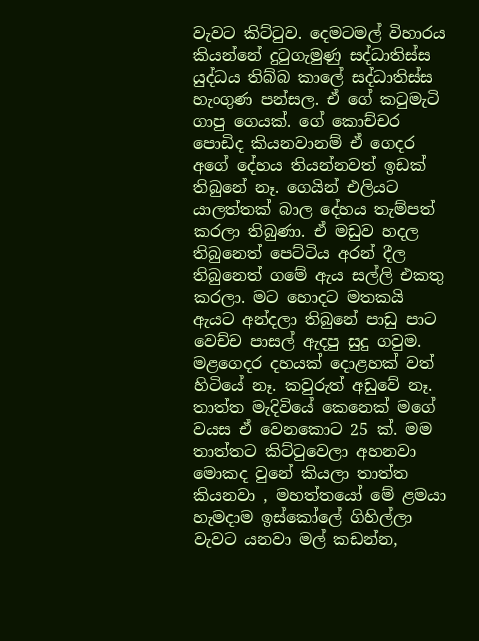වැවට කිට්ටුව. දෙමටමල් විහාරය කියන්නේ දුටුගැමුණු සද්ධාතිස්ස යුද්ධය තිබ්බ කාලේ සද්ධාතිස්ස හැංගුණ පන්සල. ඒ ගේ කටුමැටි ගාපු ගෙයක්. ගේ කොච්චර පොඩිද කියනවානම් ඒ ගෙදර අගේ දේහය තියන්නවත් ඉඩක් තිබුනේ නෑ. ගෙයින් එලියට යාලත්තක් බාල දේහය තැම්පත් කරලා තිබුණා. ඒ මඩුව හදල තිබුනෙත් පෙට්ටිය අරන් දීල තිබුනෙත් ගමේ ඇය සල්ලි එකතු කරලා. මට හොදට මතකයි ඇයට අන්දලා තිබුනේ පාඩු පාට වෙච්ච පාසල් ඇදපු සුදු ගවුම. මළගෙදර දහයක් දොළහක් වත් හිටියේ නෑ. කවුරුත් අඩුවේ නෑ. තාත්ත මැදිවියේ කෙනෙක් මගේ වයස ඒ වෙනකොට 25 ක්. මම තාත්තට කිට්ටුවෙලා අහනවා මොකද වුනේ කියලා තාත්ත කියනවා , මහත්තයෝ මේ ළමයා හැමදාම ඉස්කෝලේ ගිහිල්ලා වැවට යනවා මල් කඩන්න,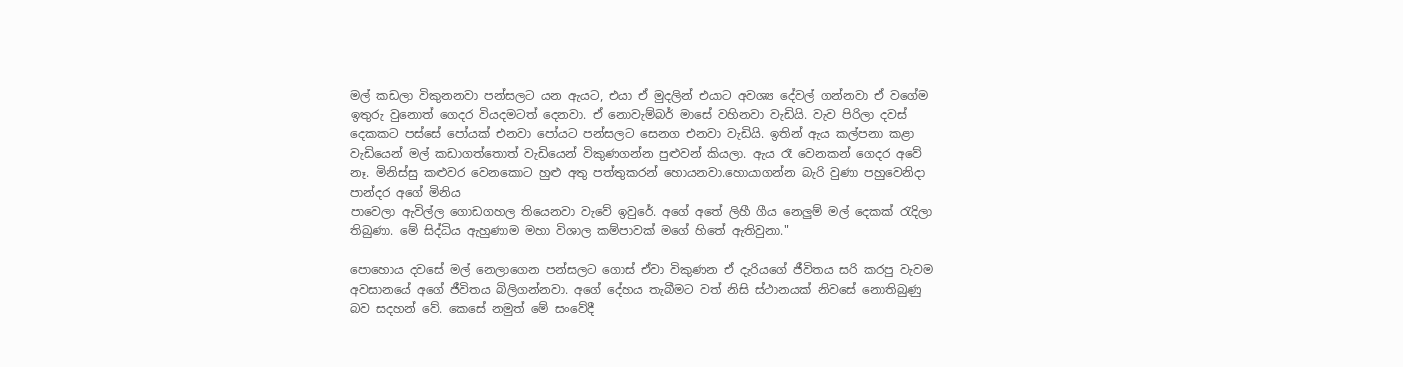මල් කඩලා විකුනනවා පන්සලට යන ඇයට, එයා ඒ මුදලින් එයාට අවශ්‍ය දේවල් ගන්නවා ඒ වගේම ඉතුරු වුනොත් ගෙදර වියදමටත් දෙනවා. ඒ නොවැම්බර් මාසේ වහිනවා වැඩියි. වැව පිරිලා දවස් දෙකකට පස්සේ පෝයක් එනවා පෝයට පන්සලට සෙනග එනවා වැඩියි. ඉතින් ඇය කල්පනා කළා වැඩියෙන් මල් කඩාගත්තොත් වැඩියෙන් විකුණගන්න පුළුවන් කියලා. ඇය රෑ වෙනකන් ගෙදර අවේ නෑ. මිනිස්සු කළුවර වෙනකොට හුළු අතු පත්තුකරන් හොයනවා.හොයාගන්න බැරි වුණා පහුවෙනිදා පාන්දර අගේ මිනිය
පාවෙලා ඇවිල්ල ගොඩගහල තියෙනවා වැවේ ඉවුරේ. අගේ අතේ ලිහී ගීය නෙලුම් මල් දෙකක් රැදිලා තිබුණා. මේ සිද්ධිය ඇහුණාම මහා විශාල කම්පාවක් මගේ හිතේ ඇතිවුනා."

පොහොය දවසේ මල් නෙලාගෙන පන්සලට ගොස් ඒවා විකුණන ඒ දැරියගේ ජීවිතය සරි කරපු වැවම අවසානයේ අගේ ජීවිතය බිලිගන්නවා. අගේ දේහය තැබීමට වත් නිසි ස්ථානයක් නිවසේ නොතිබුණු බව සදහන් වේ. කෙසේ නමුත් මේ සංවේදී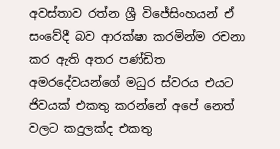අවස්තාව රත්න ශ්‍රී විජේසිංහයන් ඒ සංවේදී බව ආරක්ෂා කරමින්ම රචනා කර ඇති අතර පණ්ඩිත අමරදේවයන්ගේ මධුර ස්වරය එයට ජිවයක්‌ එකතු කරන්නේ අපේ නෙත් වලට කදුලක්ද එකතු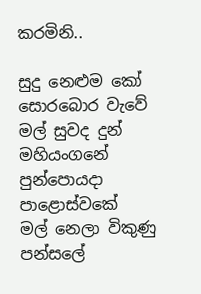කරමිනි..

සුදු නෙළුම කෝ සොරබොර වැවේ
මල් සුවද දුන් මහියංගනේ
පුන්පොයදා පාළොස්වකේ
මල් නෙලා විකුණු පන්සලේ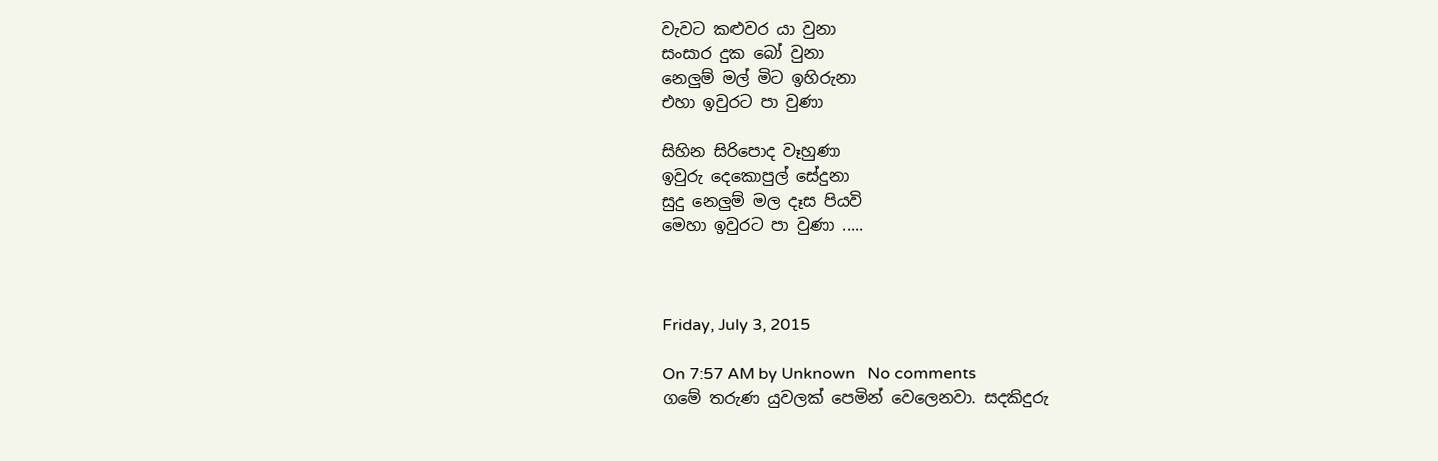වැවට කළුවර යා වුනා
සංසාර දුක බෝ වුනා
නෙලුම් මල් මිට ඉහිරුනා
එහා ඉවුරට පා වුණා

සිහින සිරිපොද වෑහුණා
ඉවුරු දෙකොපුල් සේදුනා
සුදු නෙලුම් මල දෑස පියවි
මෙහා ඉවුරට පා වුණා .....



Friday, July 3, 2015

On 7:57 AM by Unknown   No comments
ගමේ තරුණ යුවලක් පෙමින් වෙලෙනවා. සදකිදුරු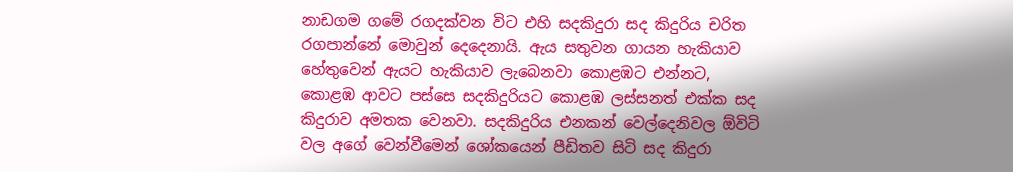නාඩගම ගමේ රගදක්වන විට එහි සදකිදුරා සද කිදුරිය චරිත රගපාන්නේ මොවුන් දෙදෙනායි. ඇය සතුවන ගායන හැකියාව හේතුවෙන් ඇයට හැකියාව ලැබෙනවා කොළඹට එන්නට, කොළඹ ආවට පස්සෙ සදකිදුරියට කොළඹ ලස්සනත් එක්ක සද කිදුරාව අමතක වෙනවා. සදකිදුරිය එනකන් වෙල්දෙනිවල ඕවිටි වල අගේ වෙන්වීමෙන් ශෝකයෙන් පීඩිතව සිටි සද කිදුරා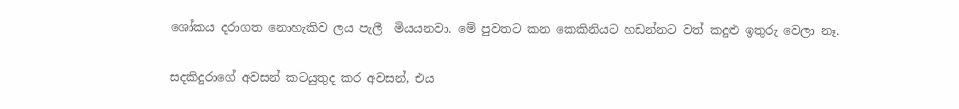ශෝකය දරාගත නොහැකිව ලය පැලී  මියයනවා. මේ පුවතට කන කෙකිනියට හඩන්නට වත් කදුළු ඉතුරු වෙලා නෑ.

සදකිදුරාගේ අවසන් කටයුතුද කර අවසන්, එය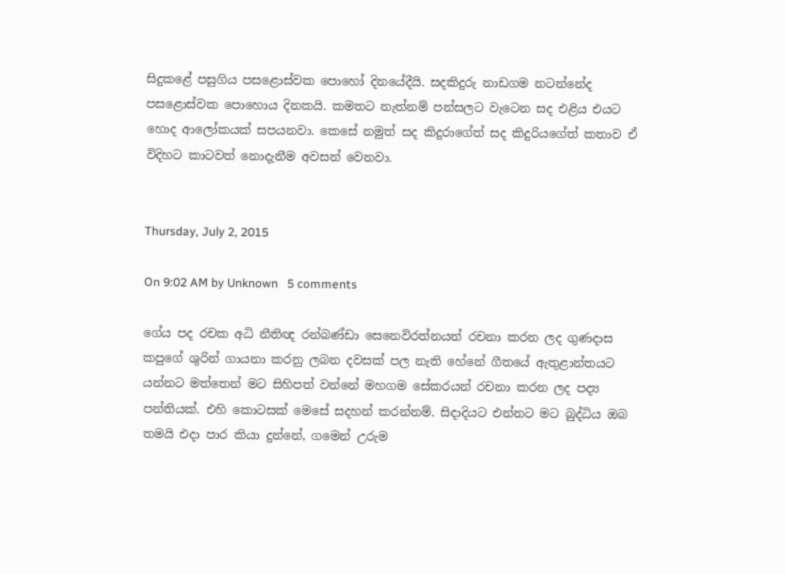සිදුකළේ පසුගිය පසළොස්වක පොහෝ දිනයේදීයි. සදකිදුරු නාඩගම නටන්නේද පසළොස්වක පොහොය දිනකයි. කමතට නැත්නම් පන්සලට වැටෙන සද එළිය එයට හොද ආලෝකයක් සපයනවා. කෙසේ නමුත් සද කිදුරාගේත් සද කිදුරියගේත් කතාව ඒ විදිහට කාටවත් නොදැනීම අවසන් වෙනවා.


Thursday, July 2, 2015

On 9:02 AM by Unknown   5 comments

ගේය පද රචක අධි නීතිඥ රන්බණ්ඩා සෙනෙවිරත්නයන් රචනා කරන ලද ගුණදාස කපුගේ ශුරින් ගායනා කරනු ලබන දවසක් පල නැති හේනේ ගීතයේ ඇතුළාන්තයට යන්නට මත්තෙන් මට සිහිපත් වන්නේ මහගම සේකරයන් රචනා කරන ලද පද්‍ය පන්තියක්. එහි කොටසක් මෙසේ සදහන් කරන්නම්. සිදාදියට එන්නට මට බුද්ධිය ඔබ තමයි එදා පාර කියා දුන්නේ, ගමෙන් උරුම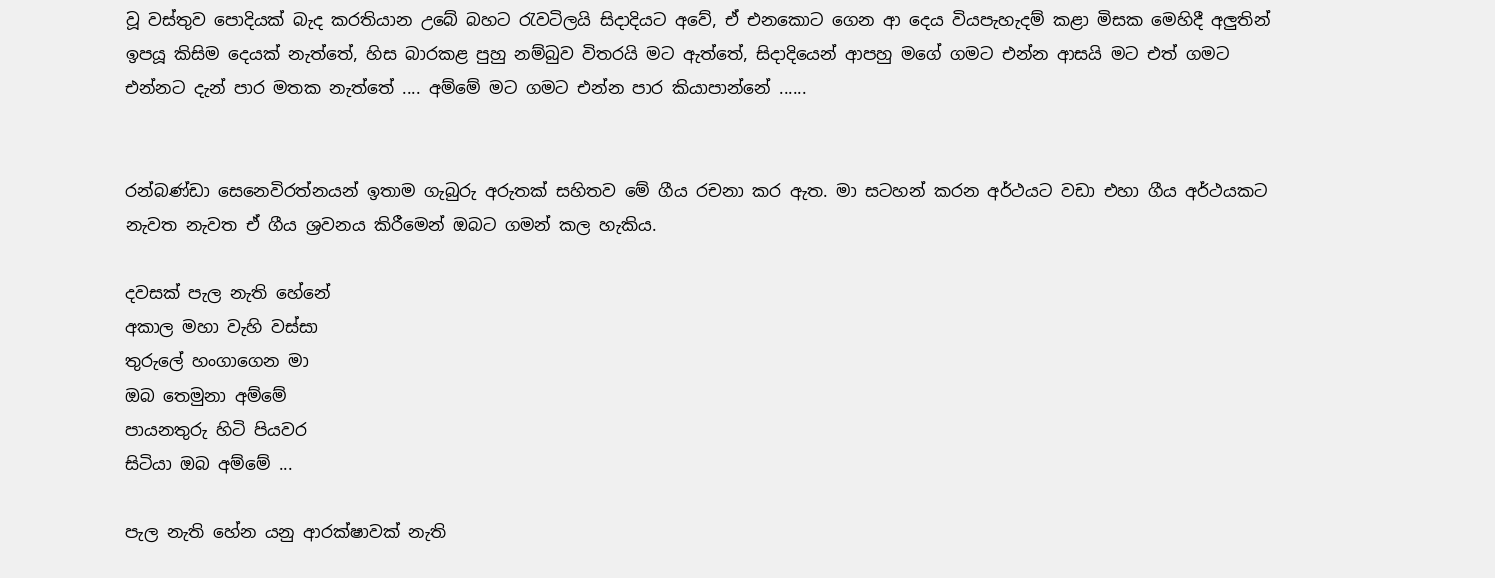වූ වස්තුව පොදියක් බැද කරතියාන උබේ බහට රැවටිලයි සිදාදියට අවේ, ඒ එනකොට ගෙන ආ දෙය වියපැහැදම් කළා මිසක මෙහිදී අලුතින් ඉපයූ කිසිම දෙයක් නැත්තේ, හිස බාරකළ පුහු නම්බුව විතරයි මට ඇත්තේ, සිදාදියෙන් ආපහු මගේ ගමට එන්න ආසයි මට එත් ගමට එන්නට දැන් පාර මතක නැත්තේ .... අම්මේ මට ගමට එන්න පාර කියාපාන්නේ ......


රන්බණ්ඩා සෙනෙවිරත්නයන් ඉතාම ගැබුරු අරුතක් සහිතව මේ ගීය රචනා කර ඇත. මා සටහන් කරන අර්ථයට වඩා එහා ගීය අර්ථයකට නැවත නැවත ඒ ගීය ශ්‍රවනය කිරීමෙන් ඔබට ගමන් කල හැකිය.

දවසක් පැල නැති හේනේ
අකාල මහා වැහි වස්සා
තුරුලේ හංගාගෙන මා
ඔබ තෙමුනා අම්මේ
පායනතුරු හිටි පියවර
සිටියා ඔබ අම්මේ ...

පැල නැති හේන යනු ආරක්ෂාවක් නැති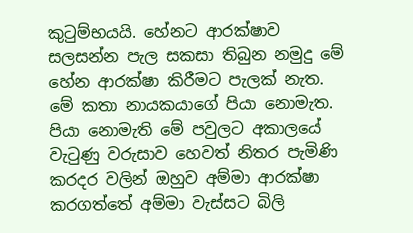කුටුම්භයයි. හේනට ආරක්ෂාව සලසන්න පැල සකසා තිබුන නමුදු මේ හේන ආරක්ෂා කිරීමට පැලක් නැත. මේ කතා නායකයාගේ පියා නොමැත. පියා නොමැති මේ පවුලට අකාලයේ වැටුණු වරුසාව හෙවත් නිතර පැමිණි කරදර වලින් ඔහුව අම්මා ආරක්ෂා කරගත්තේ අම්මා වැස්සට බිලි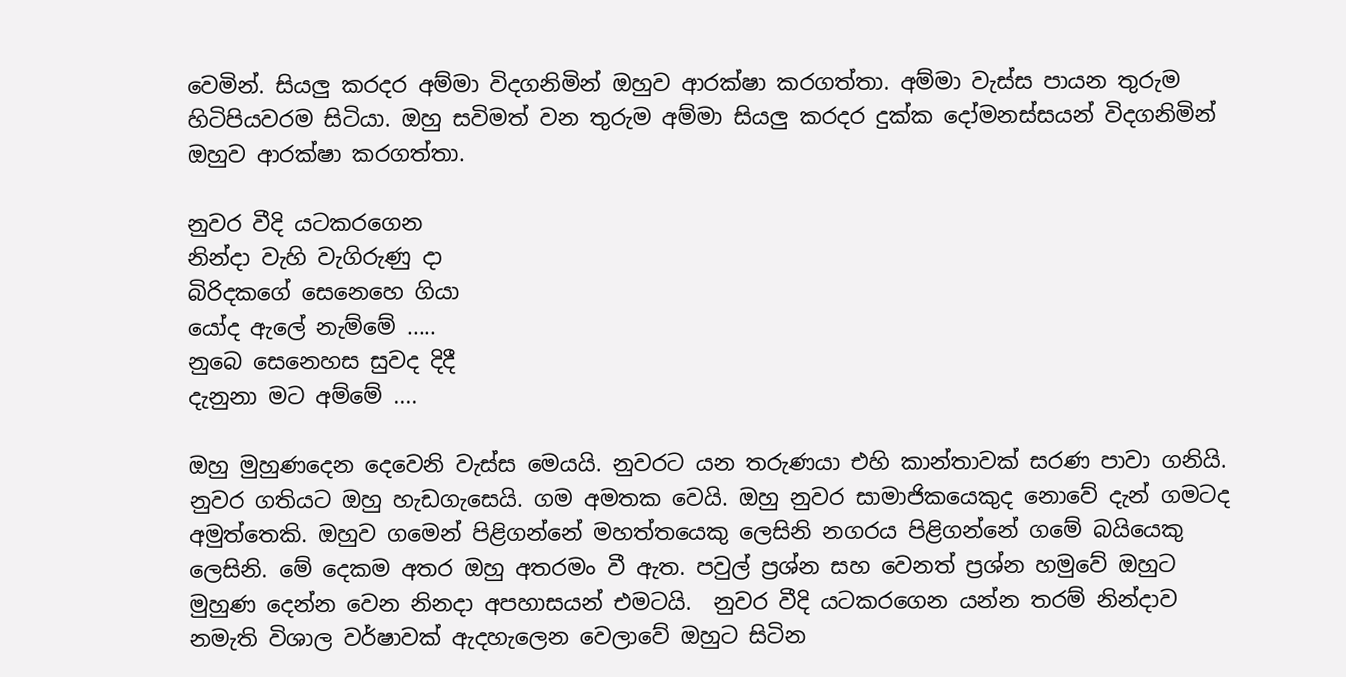වෙමින්. සියලු කරදර අම්මා විදගනිමින් ඔහුව ආරක්ෂා කරගත්තා. අම්මා වැස්ස පායන තුරුම හිටිපියවරම සිටියා. ඔහු සවිමත් වන තුරුම අම්මා සියලු කරදර දුක්ක දෝමනස්සයන් විදගනිමින් ඔහුව ආරක්ෂා කරගත්තා.

නුවර වීදි යටකරගෙන
නින්දා වැහි වැගිරුණු දා
බිරිදකගේ සෙනෙහෙ ගියා
යෝද ඇලේ නැම්මේ .....
නුබෙ සෙනෙහස සුවද දිදී
දැනුනා මට අම්මේ ....

ඔහු මුහුණදෙන දෙවෙනි වැස්ස මෙයයි. නුවරට යන තරුණයා එහි කාන්තාවක් සරණ පාවා ගනියි. නුවර ගතියට ඔහු හැඩගැසෙයි. ගම අමතක වෙයි. ඔහු නුවර සාමාජිකයෙකුද නොවේ දැන් ගමටද අමුත්තෙකි. ඔහුව ගමෙන් පිළිගන්නේ මහත්තයෙකු ලෙසිනි නගරය පිළිගන්නේ ගමේ බයියෙකු ලෙසිනි. මේ දෙකම අතර ඔහු අතරමං වී ඇත. පවුල් ප්‍රශ්න සහ වෙනත් ප්‍රශ්න හමුවේ ඔහුට මුහුණ දෙන්න වෙන නිනදා අපහාසයන් එමටයි.  නුවර වීදි යටකරගෙන යන්න තරම් නින්දාව නමැති විශාල වර්ෂාවක් ඇදහැලෙන වෙලාවේ ඔහුට සිටින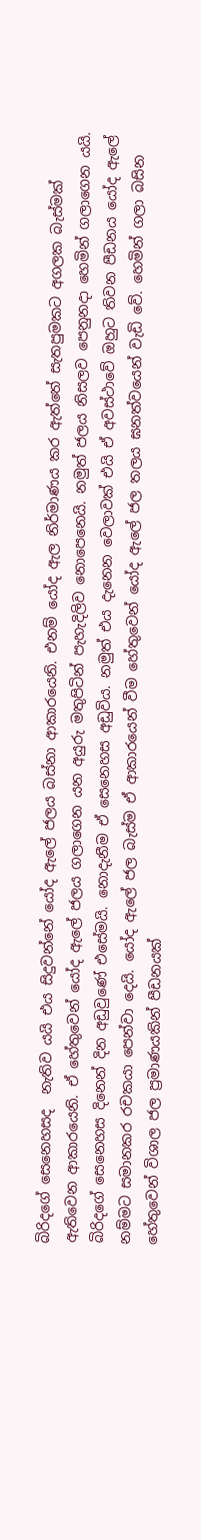බිරිදගේ සෙනෙහසද  නැතිව යයි එය සිදුවන්නේ යෝද ඇලේ ජලය බස්නා ආකාරයෙනි. එනම් යෝද ඇල නිර්මාණය කර ඇත්තේ සැතපුමකට අගලක බැස්මක් ඇතිවෙන ආකාරයෙනි. ඒ හේතුවෙන් යෝද ඇලේ ජලය ගලාගෙන යන අයුරු මතුපිටින් පැහැදිලිව නොපෙනෙයි. නමුත් ජලය නිසලව පෙනුනදා හෙමින් ගලාගෙන යයි. බිරිදගේ සෙනෙහස දිනෙන් දින අඩුවුණේ එසේමයි. නොදැනීම ඒ සෙනෙහස අඩුවිය. නමුත් එය දැනෙන වෙලාවක් එයි ඒ අවස්ථාවේ ඔහුට තිවන පීඩනය යෝද ඇලේ නම්මට සමානකර රචකයා පෙන්වා දෙයි. යෝද ඇලේ ජල බැස්ම ඒ ආකාරයෙන් වීම හේතුවෙන් යෝද ඇලේ ජල තලය ඝනත්වයෙන් වැඩි වේ. හෙමින් ගලා බසින හේතුවෙන් විශාල ජල ප්‍රමාණයකින් පීඩනයක්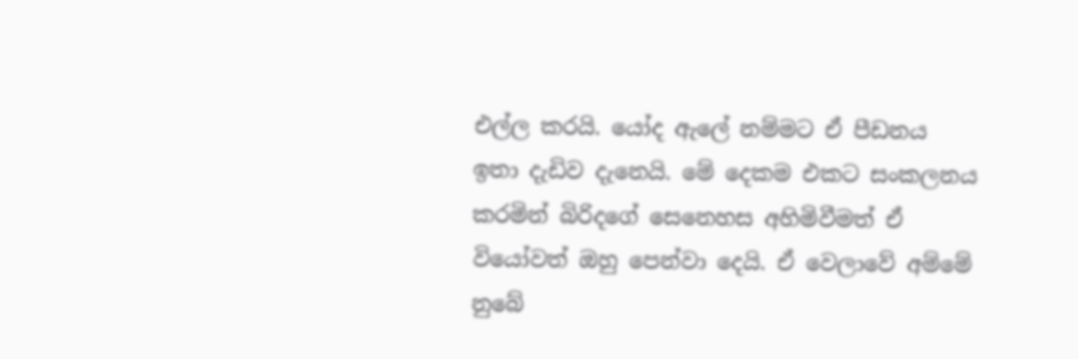එල්ල කරයි. යෝද ඇලේ නම්මට ඒ පීඩනය ඉතා දැඩිව දැනෙයි. මේ දෙකම එකට සංකලනය කරමින් බිරිදගේ සෙනෙහස අහිමිවීමත් ඒ වියෝවත් ඔහු පෙන්වා දෙයි. ඒ වෙලාවේ අම්මේ නුබේ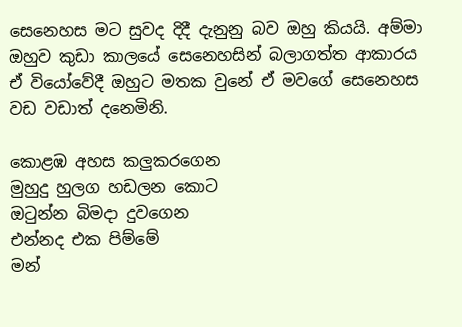සෙනෙහස මට සුවද දිදී දැනුනු බව ඔහු කියයි. අම්මා ඔහුව කුඩා කාලයේ සෙනෙහසින් බලාගත්ත ආකාරය ඒ වියෝවේදී ඔහුට මතක වුනේ ඒ මවගේ සෙනෙහස වඩ වඩාත් දනෙමිනි.

කොළඹ අහස කලුකරගෙන
මුහුදු හුලග හඩලන කොට
ඔටුන්න බිමදා දුවගෙන
එන්නද එක පිම්මේ
මන්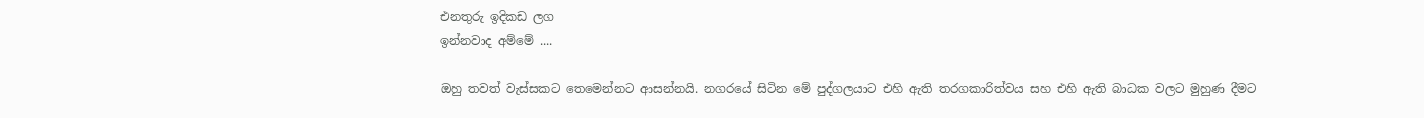එනතුරු ඉදිකඩ ලග
ඉන්නවාද අම්මේ ....

ඔහු තවත් වැස්සකට තෙමෙන්නට ආසන්නයි. නගරයේ සිටින මේ පුද්ගලයාට එහි ඇති තරගකාරිත්වය සහ එහි ඇති බාධක වලට මුහුණ දීමට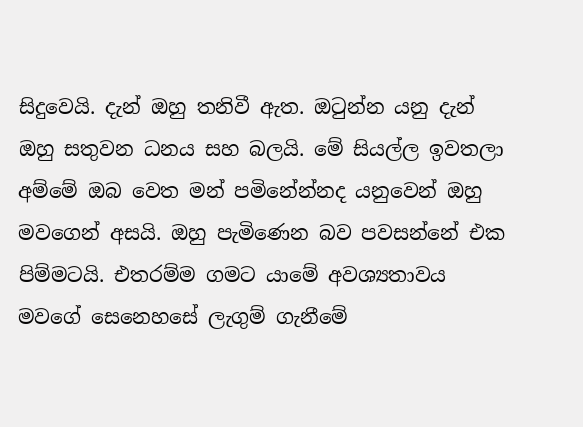සිදුවෙයි. දැන් ඔහු තනිවී ඇත. ඔටුන්න යනු දැන් ඔහු සතුවන ධනය සහ බලයි. මේ සියල්ල ඉවතලා අම්මේ ඔබ වෙත මන් පමිනේන්නද යනුවෙන් ඔහු මවගෙන් අසයි. ඔහු පැමිණෙන බව පවසන්නේ එක පිම්මටයි. එතරම්ම ගමට යාමේ අවශ්‍යතාවය මවගේ සෙනෙහසේ ලැගුම් ගැනීමේ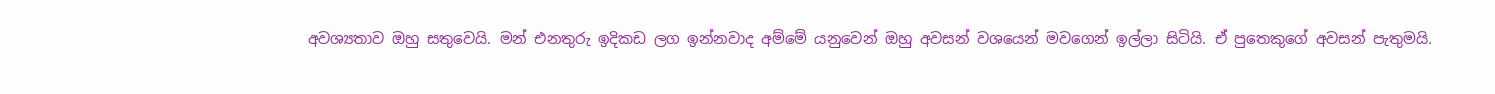අවශ්‍යතාව ඔහු සතුවෙයි. මන් එනතුරු ඉදිකඩ ලග ඉන්නවාද අම්මේ යනුවෙන් ඔහු අවසන් වශයෙන් මවගෙන් ඉල්ලා සිටියි. ඒ පුතෙකුගේ අවසන් පැතුමයි.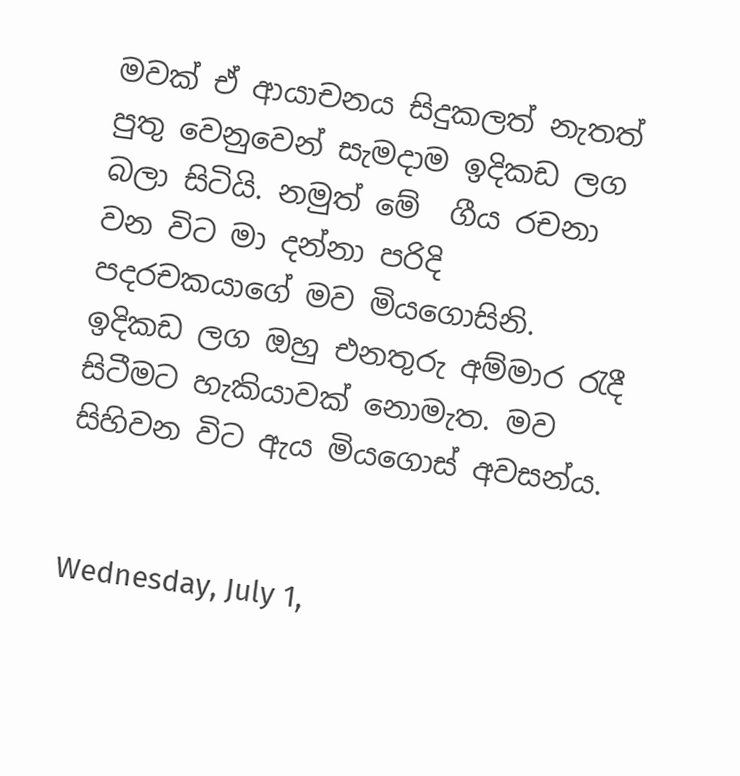මවක් ඒ ආයාචනය සිදුකලත් නැතත් පුතු වෙනුවෙන් සැමදාම ඉදිකඩ ලග බලා සිටියි. නමුත් මේ  ගීය රචනා වන විට මා දන්නා පරිදි පදරචකයාගේ මව මියගොසිනි. ඉදිකඩ ලග ඔහු එනතුරු අම්මාර රැදී සිටීමට හැකියාවක් නොමැත. මව සිහිවන විට ඇය මියගොස් අවසන්ය.


Wednesday, July 1,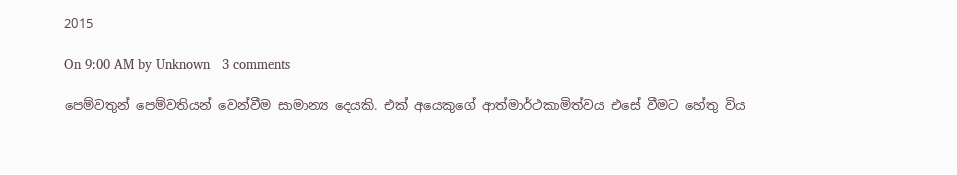2015

On 9:00 AM by Unknown   3 comments

පෙම්වතුන් පෙම්වතියන් වෙන්වීම සාමාන්‍ය දෙයකි. එක් අයෙකුගේ ආත්මාර්ථකාමිත්වය එසේ වීමට හේතු විය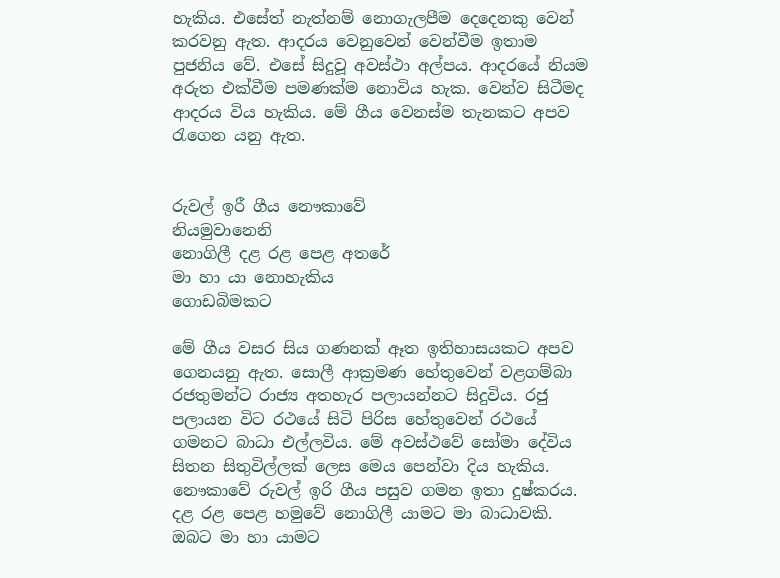හැකිය. එසේත් නැත්නම් නොගැලපීම දෙදෙනකු වෙන් කරවනු ඇත. ආදරය වෙනුවෙන් වෙන්වීම ඉතාම පුජනිය වේ. එසේ සිදුවූ අවස්ථා අල්පය. ආදරයේ නියම අරුත එක්වීම පමණක්ම නොවිය හැක. වෙන්ව සිටීමද ආදරය විය හැකිය. මේ ගීය වෙනස්ම තැනකට අපව රැගෙන යනු ඇත.


රුවල් ඉරී ගීය නෞකාවේ
නියමුවානෙනි
නොගිලී දළ රළ පෙළ අතරේ
මා හා යා නොහැකිය
ගොඩබිමකට

මේ ගීය වසර සිය ගණනක් ඈත ඉතිහාසයකට අපව ගෙනයනු ඇත. සොලී ආක්‍රමණ හේතුවෙන් වළගම්බා රජතුමන්ට රාජ්‍ය අතහැර පලායන්නට සිදුවිය. රජු පලායන විට රථයේ සිටි පිරිස හේතුවෙන් රථයේ ගමනට බාධා එල්ලවිය. මේ අවස්ථවේ සෝමා දේවිය සිතන සිතුවිල්ලක් ලෙස මෙය පෙන්වා දිය හැකිය. නෞකාවේ රුවල් ඉරි ගීය පසුව ගමන ඉතා දුෂ්කරය. දළ රළ පෙළ හමුවේ නොගිලී යාමට මා බාධාවකි. ඔබට මා හා යාමට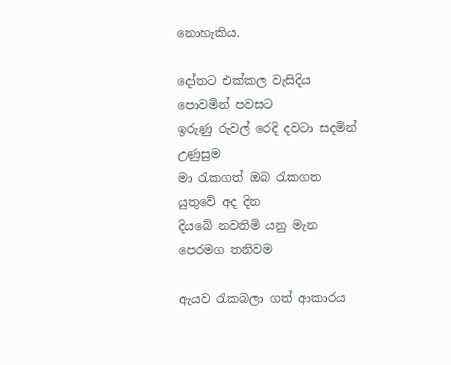නොහැකිය.

දෝතට එක්කල වැසිදිය පොවමින් පවසට
ඉරුණු රුවල් රෙදි දවටා සදමින් උණුසුම
මා රැකගත් ඔබ රැකගත යුතුවේ අද දින
දියබේ නවතිමි යනු මැන පෙරමග තනිවම

ඇයව රැකබලා ගත් ආකාරය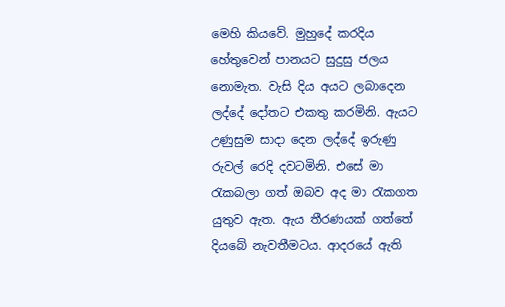මෙහි කියවේ. මුහුදේ කරදිය හේතුවෙන් පානයට සුදුසු ජලය නොමැත. වැසි දිය අයට ලබාදෙන ලද්දේ දෝතට එකතු කරමිනි. ඇයට උණුසුම සාදා දෙන ලද්දේ ඉරුණු රුවල් රෙදි දවටමිනි. එසේ මා රැකබලා ගත් ඔබව අද මා රැකගත යුතුව ඇත. ඇය තීරණයක්‌ ගත්තේ දියබේ නැවතීමටය. ආදරයේ ඇති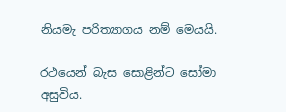නියමැ පරිත්‍යාගය නම් මෙයයි.

රථයෙන් බැස සොළින්ට සෝමා අසුවිය.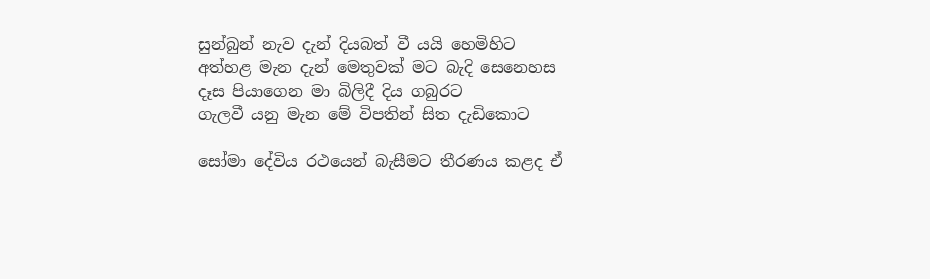සුන්බුන් නැව දැන් දියබත් වී යයි හෙමිහිට
අත්හළ මැන දැන් මෙතුවක් මට බැදි සෙනෙහස
දෑස පියාගෙන මා බිලිදී දිය ගබුරට
ගැලවී යනු මැන මේ විපතින් සිත දැඩිකොට

සෝමා දේවිය රථයෙන් බැසීමට තීරණය කළද ඒ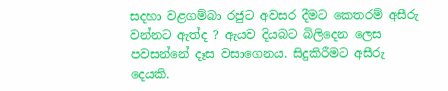සදහා වළගම්බා රජුට අවසර දීමට කෙතරම් අසීරු වන්නට ඇත්ද ? ඇයව දියබට බිලිදෙන ලෙස පවසන්නේ දෑස වසාගෙනය. සිදුකිරීමට අසීරු දෙයකි.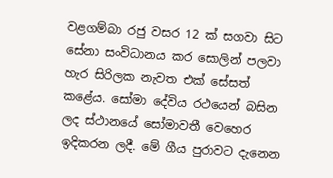වළගම්බා රජු වසර 12 ක් සගවා සිට සේනා සංවිධානය කර සොලින් පලවා හැර සිරිලක නැවත එක් සේසත් කළේය. සෝමා දේවිය රථයෙන් බසින ලද ස්ථානයේ සෝමාවතී වෙහෙර ඉදිකරන ලදී. මේ ගීය පුරාවට දැනෙන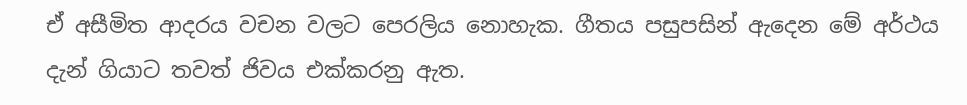ඒ අසීමිත ආදරය වචන වලට පෙරලිය නොහැක. ගීතය පසුපසින් ඇදෙන මේ අර්ථය දැන් ගියාට තවත් ජිවය එක්කරනු ඇත.